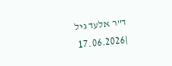ד"ר אלעד גיל
|17.06.2026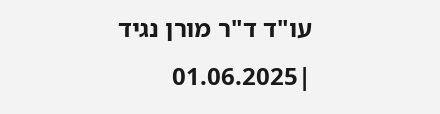עו"ד ד"ר מורן נגיד
|01.06.2025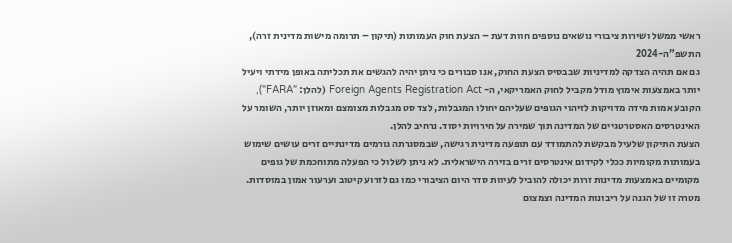ראשי ממשל ושירות ציבורי נושאים נוספים חוות דעת – הצעת חוק העמותות (תיקון – תרומה מישות מדינית זרה), התשפ”ה-2024
גם אם תהיה הצדקה למדיניות שבבסיס הצעת החוק, אנו סבורים כי ניתן יהיה להגשים את תכליתה באופן מידתי ויעיל יותר באמצעות אימוץ מודל מקביל לחוק האמריקאי, ה- Foreign Agents Registration Act (להלן: "FARA"), הקובע אמות מידה מדויקות לזיהוי הגופים שעליהם יחולו המגבלות, לצד סט מגבלות מצומצם ומאוזן יותר, השומר על האינטרסים האסטרטגיים של המדינה תוך שמירה על חירויות יסוד. נרחיב להלן.
הצעת התיקון שלעיל מבקשת להתמודד עם תופעה מדינית רגישה, שבמסגרתה גורמים מדינתיים זרים עושים שימוש בעמותות מקומיות ככלי לקידום אינטרסים זרים בזירה הישראלית. לא ניתן לשלול כי הפעלה מתוחכמת של גופים מקומיים באמצעות מדינות זרות יכולה להוביל לעיוות סדר היום הציבורי כמו גם לזרוע קיטוב וערעור אמון במוסדות. מטרה זו של הגנה על ריבונות המדינה וצמצום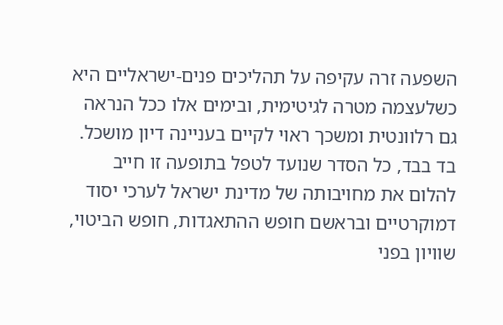השפעה זרה עקיפה על תהליכים פנים-ישראליים היא כשלעצמה מטרה לגיטימית, ובימים אלו ככל הנראה גם רלוונטית ומשכך ראוי לקיים בעניינה דיון מושכל.
בד בבד, כל הסדר שנועד לטפל בתופעה זו חייב להלום את מחויבותה של מדינת ישראל לערכי יסוד דמוקרטיים ובראשם חופש ההתאגדות, חופש הביטוי, שוויון בפני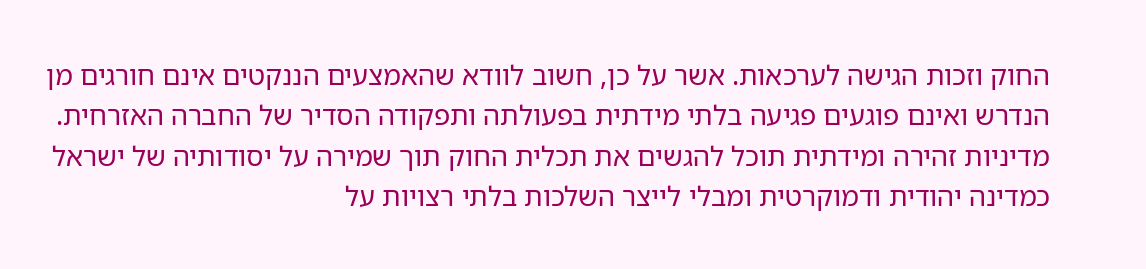החוק וזכות הגישה לערכאות. אשר על כן, חשוב לוודא שהאמצעים הננקטים אינם חורגים מן הנדרש ואינם פוגעים פגיעה בלתי מידתית בפעולתה ותפקודה הסדיר של החברה האזרחית. מדיניות זהירה ומידתית תוכל להגשים את תכלית החוק תוך שמירה על יסודותיה של ישראל כמדינה יהודית ודמוקרטית ומבלי לייצר השלכות בלתי רצויות על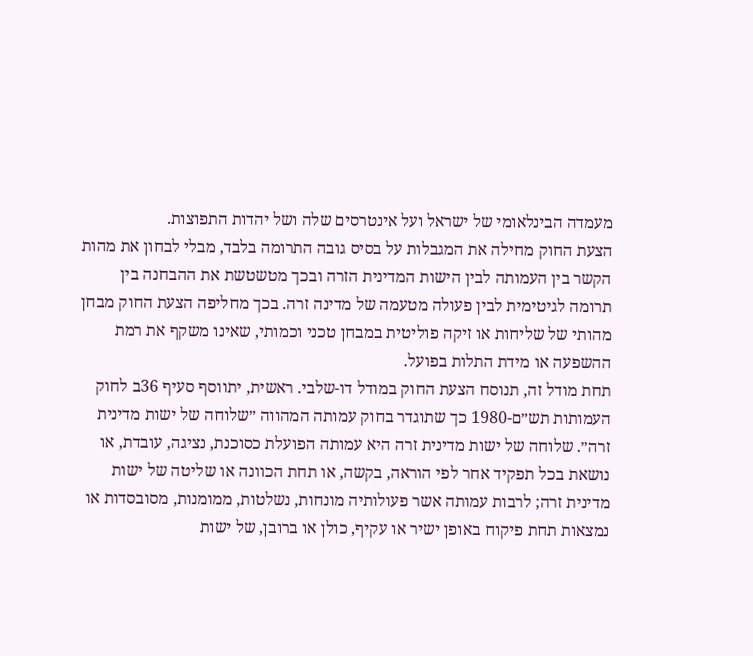מעמדה הבינלאומי של ישראל ועל אינטרסים שלה ושל יהדות התפוצות.
הצעת החוק מחילה את המגבלות על בסיס גובה התרומה בלבד, מבלי לבחון את מהות הקשר בין העמותה לבין הישות המדינית הזרה ובכך מטשטשת את ההבחנה בין תרומה לגיטימית לבין פעולה מטעמה של מדינה זרה. בכך מחליפה הצעת החוק מבחן מהותי של שליחות או זיקה פוליטית במבחן טכני וכמותי, שאינו משקף את רמת ההשפעה או מידת התלות בפועל.
תחת מודל זה, תנוסח הצעת החוק במודל דו-שלבי. ראשית, יתווסף סעיף 36ב לחוק העמותות תש״ם-1980 כך שתוגדר בחוק עמותה המהווה ״שלוחה של ישות מדינית זרה״. שלוחה של ישות מדינית זרה היא עמותה הפועלת כסוכנת, נציגה, עובדת, או נושאת בכל תפקיד אחר לפי הוראה, בקשה, או תחת הכוונה או שליטה של ישות מדינית זרה; לרבות עמותה אשר פעולותיה מונחות, נשלטות, ממומנות, מסובסדות או נמצאות תחת פיקוח באופן ישיר או עקיף, כולן או ברובן, של ישות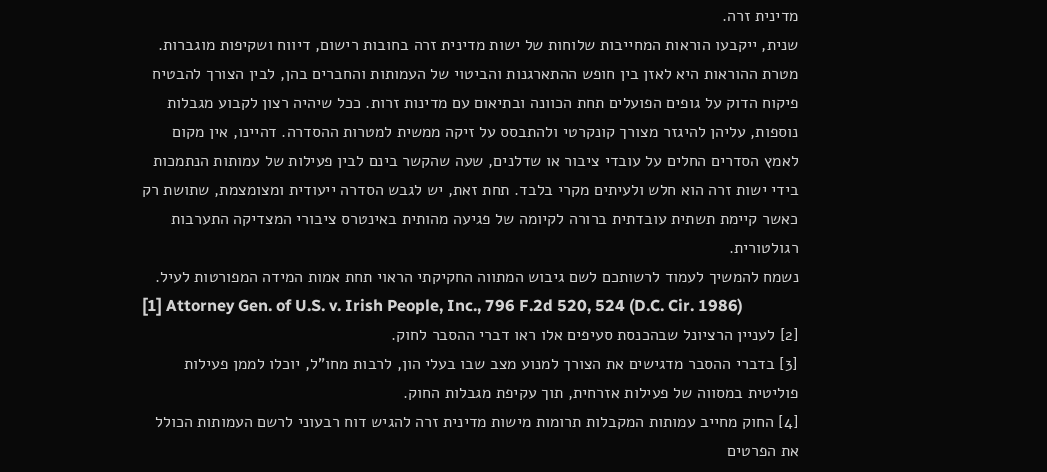מדינית זרה.
שנית, ייקבעו הוראות המחייבות שלוחות של ישות מדינית זרה בחובות רישום, דיווח ושקיפות מוגברות. מטרת ההוראות היא לאזן בין חופש ההתארגנות והביטוי של העמותות והחברים בהן, לבין הצורך להבטיח פיקוח הדוק על גופים הפועלים תחת הכוונה ובתיאום עם מדינות זרות. ככל שיהיה רצון לקבוע מגבלות נוספות, עליהן להיגזר מצורך קונקרטי ולהתבסס על זיקה ממשית למטרות ההסדרה. דהיינו, אין מקום לאמץ הסדרים החלים על עובדי ציבור או שדלנים, שעה שהקשר בינם לבין פעילות של עמותות הנתמכות בידי ישות זרה הוא חלש ולעיתים מקרי בלבד. תחת זאת, יש לגבש הסדרה ייעודית ומצומצמת, שתושת רק כאשר קיימת תשתית עובדתית ברורה לקיומה של פגיעה מהותית באינטרס ציבורי המצדיקה התערבות רגולטורית.
נשמח להמשיך לעמוד לרשותכם לשם גיבוש המתווה החקיקתי הראוי תחת אמות המידה המפורטות לעיל.
[1] Attorney Gen. of U.S. v. Irish People, Inc., 796 F.2d 520, 524 (D.C. Cir. 1986)
[2] לעניין הרציונל שבהכנסת סעיפים אלו ראו דברי ההסבר לחוק.
[3] בדברי ההסבר מדגישים את הצורך למנוע מצב שבו בעלי הון, לרבות מחו"ל, יוכלו לממן פעילות פוליטית במסווה של פעילות אזרחית, תוך עקיפת מגבלות החוק.
[4] החוק מחייב עמותות המקבלות תרומות מישות מדינית זרה להגיש דוח רבעוני לרשם העמותות הכולל את הפרטים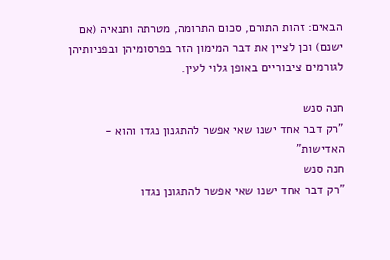הבאים: זהות התורם, סכום התרומה, מטרתה ותנאיה (אם ישנם) וכן לציין את דבר המימון הזר בפרסומיהן ובפניותיהן לגורמים ציבוריים באופן גלוי לעין.

חנה סנש
"רק דבר אחד ישנו שאי אפשר להתגנון נגדו והוא - האדישות"
חנה סנש
"רק דבר אחד ישנו שאי אפשר להתגונן נגדו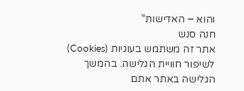והוא – האדישות"
חנה סנש
אתר זה משתמש בעוגיות (Cookies) לשיפור חוויית הגלישה. בהמשך הגלישה באתר אתם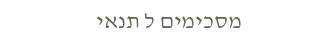מסכימים ל תנאי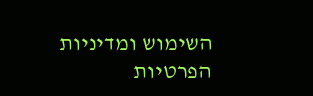השימוש ומדיניות הפרטיות